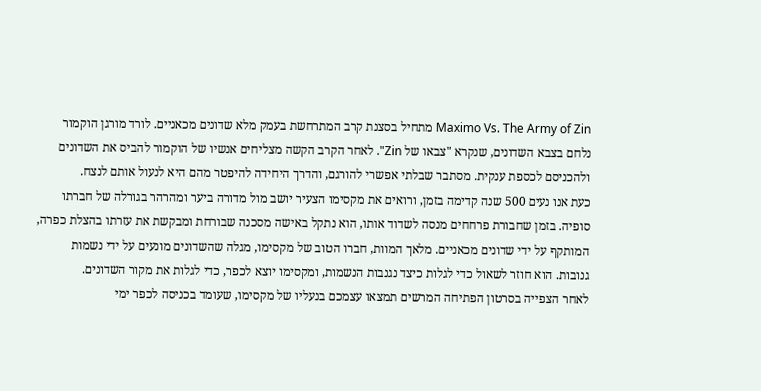Maximo Vs. The Army of Zin מתחיל בסצנת קרב המתרחשת בעמק מלא שדונים מכאניים. לורד מורגן הוקמור נלחם בצבא השדונים, שנקרא "צבאו של Zin". לאחר הקרב הקשה מצליחים אנשיו של הוקמור להביס את השדונים ולהכניסם לכספת ענקית. מסתבר שבלתי אפשרי להורגם, והדרך היחידה להיפטר מהם היא לנעול אותם לנצח.
כעת אנו נעים 500 שנה קדימה בזמן, ורואים את מקסימו הצעיר יושב מול מדורה ביער ומהרהר בגורלה של חברתו סופיה. בזמן שחבורת פרחחים מנסה לשדוד אותו, הוא נתקל באישה מסכנה שבורחת ומבקשת את עזרתו בהצלת כפרה, המותקף על ידי שדונים מכאניים. מלאך המוות, חברו הטוב של מקסימו, מגלה שהשדונים מונעים על ידי נשמות גנובות. הוא חוזר לשאול כדי לגלות כיצד נגנבות הנשמות, ומקסימו יוצא לכפר, כדי לגלות את מקור השדונים.
לאחר הצפייה בסרטון הפתיחה המרשים תמצאו עצמכם בנעליו של מקסימו, שעומד בכניסה לכפר ימי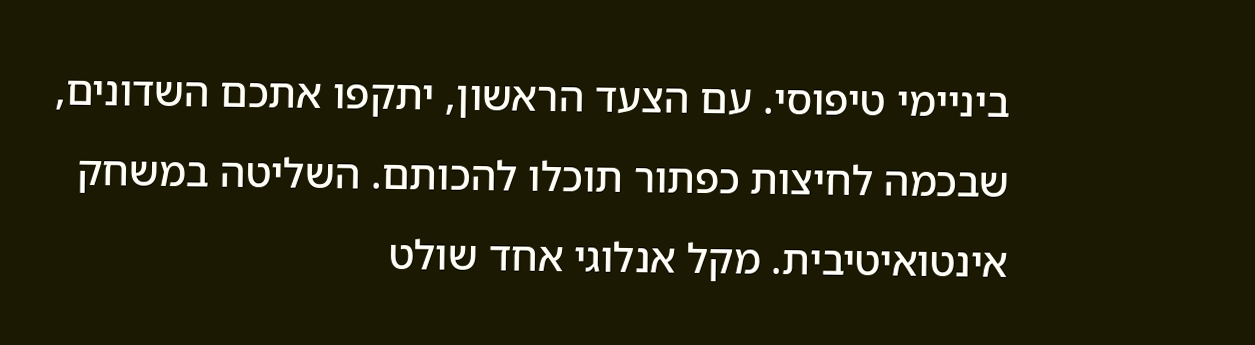ביניימי טיפוסי. עם הצעד הראשון, יתקפו אתכם השדונים, שבכמה לחיצות כפתור תוכלו להכותם. השליטה במשחק אינטואיטיבית. מקל אנלוגי אחד שולט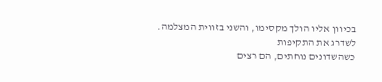בכיוון אליו הולך מקסימו, והשני בזווית המצלמה.
לשדרג את התקיפות
כשהשדונים נוחתים, הם רצים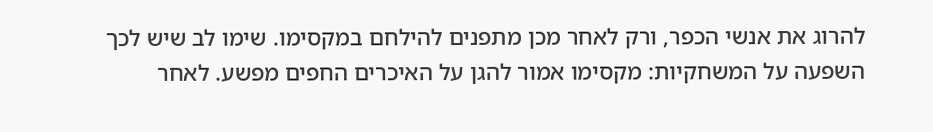להרוג את אנשי הכפר, ורק לאחר מכן מתפנים להילחם במקסימו. שימו לב שיש לכך השפעה על המשחקיות: מקסימו אמור להגן על האיכרים החפים מפשע. לאחר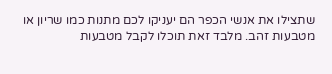שתצילו את אנשי הכפר הם יעניקו לכם מתנות כמו שריון או מטבעות זהב. מלבד זאת תוכלו לקבל מטבעות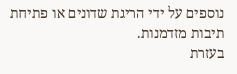נוספים על ידי הריגת שדונים או פתיחת תיבות מזדמנות.
בעזרת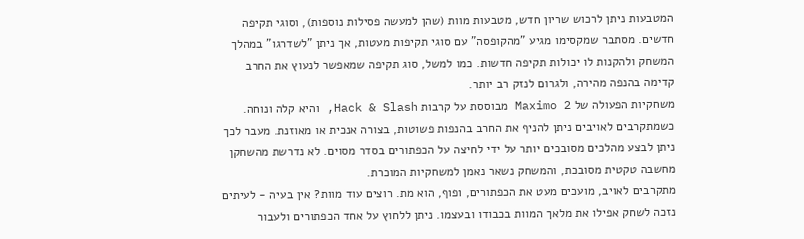המטבעות ניתן לרכוש שריון חדש, מטבעות מוות (שהן למעשה פסילות נוספות), וסוגי תקיפה חדשים. מסתבר שמקסימו מגיע "מהקופסה" עם סוגי תקיפות מעטות, אך ניתן "לשדרגו" במהלך המשחק ולהקנות לו יכולות תקיפה חדשות. כמו למשל, סוג תקיפה שמאפשר לנעוץ את החרב קדימה בהנפה מהירה, ולגרום לנזק רב יותר.
משחקיות הפעולה של Maximo 2 מבוססת על קרבות Hack & Slash, והיא קלה ונוחה. כשמתקרבים לאויבים ניתן להניף את החרב בהנפות פשוטות, בצורה אנכית או מאוזנת. מעבר לכך ניתן לבצע מהלכים מסובכים יותר על ידי לחיצה על הכפתורים בסדר מסוים. לא נדרשת מהשחקן מחשבה טקטית מסובכת, והמשחק נשאר נאמן למשחקיות המוכרת.
מתקרבים לאויב, מועכים מעט את הכפתורים, ופוף, הוא מת. רוצים עוד מוות? אין בעיה - לעיתים נזכה לשחק אפילו את מלאך המוות בכבודו ובעצמו. ניתן ללחוץ על אחד הכפתורים ולעבור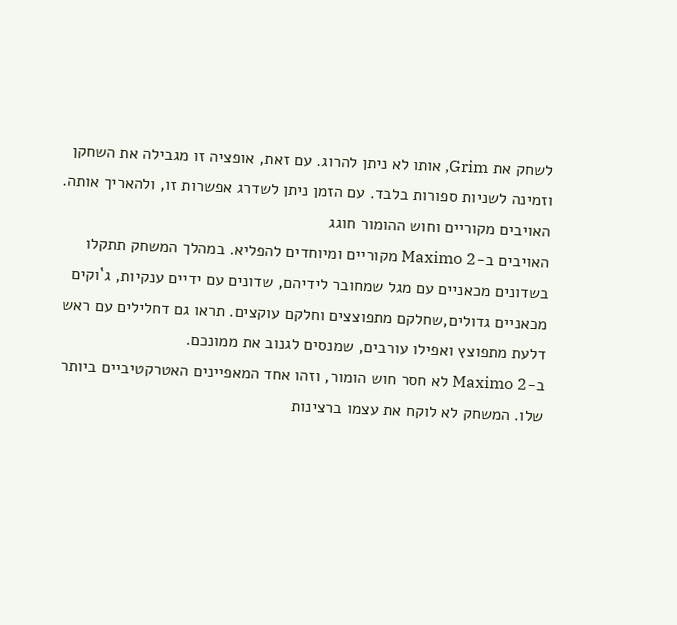לשחק את Grim, אותו לא ניתן להרוג. עם זאת, אופציה זו מגבילה את השחקן וזמינה לשניות ספורות בלבד. עם הזמן ניתן לשדרג אפשרות זו, ולהאריך אותה.
האויבים מקוריים וחוש ההומור חוגג
האויבים ב-Maximo 2 מקוריים ומיוחדים להפליא. במהלך המשחק תתקלו בשדונים מכאניים עם מגל שמחובר לידיהם, שדונים עם ידיים ענקיות, ג`וקים מכאניים גדולים,שחלקם מתפוצצים וחלקם עוקצים. תראו גם דחלילים עם ראש דלעת מתפוצץ ואפילו עורבים, שמנסים לגנוב את ממונכם.
ב-Maximo 2 לא חסר חוש הומור, וזהו אחד המאפיינים האטרקטיביים ביותר שלו. המשחק לא לוקח את עצמו ברצינות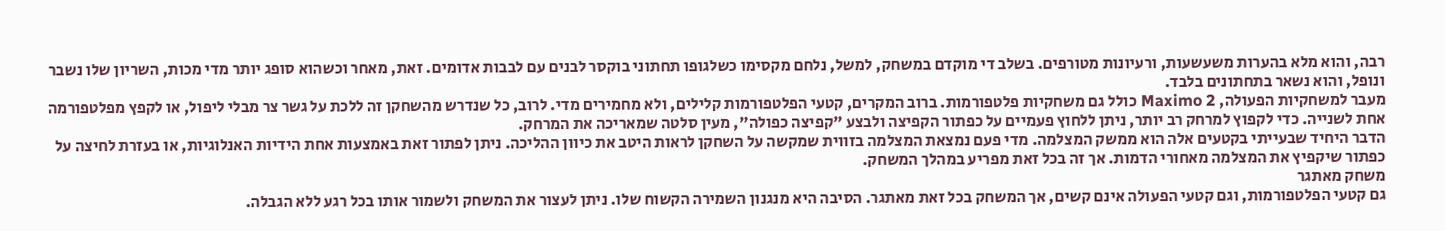רבה, והוא מלא בהערות משעשעות, ורעיונות מטורפים. בשלב די מוקדם במשחק, למשל, נלחם מקסימו כשלגופו תחתוני בוקסר לבנים עם לבבות אדומים. זאת, מאחר וכשהוא סופג יותר מדי מכות, השריון שלו נשבר ונופל, והוא נשאר בתחתונים בלבד.
מעבר למשחקיות הפעולה, Maximo 2 כולל גם משחקיות פלטפורמות. ברוב המקרים, קטעי הפלטפורמות קלילים, ולא מחמירים מדי. לרוב, כל שנדרש מהשחקן זה ללכת על גשר צר מבלי ליפול, או לקפץ מפלטפורמה אחת לשנייה. כדי לקפוץ למרחק רב יותר, ניתן ללחוץ פעמיים על כפתור הקפיצה ולבצע "קפיצה כפולה", מעין סלטה שמאריכה את המרחק.
הדבר היחיד שבעייתי בקטעים אלה הוא ממשק המצלמה. מדי פעם נמצאת המצלמה בזווית שמקשה על השחקן לראות היטב את כיוון ההליכה. ניתן לפתור זאת באמצעות אחת הידיות האנלוגיות, או בעזרת לחיצה על כפתור שיקפיץ את המצלמה מאחורי הדמות. אך זה בכל זאת מפריע במהלך המשחק.
משחק מאתגר
גם קטעי הפלטפורמות, וגם קטעי הפעולה אינם קשים, אך המשחק בכל זאת מאתגר. הסיבה היא מנגנון השמירה הקשוח שלו. ניתן לעצור את המשחק ולשמור אותו בכל רגע ללא הגבלה.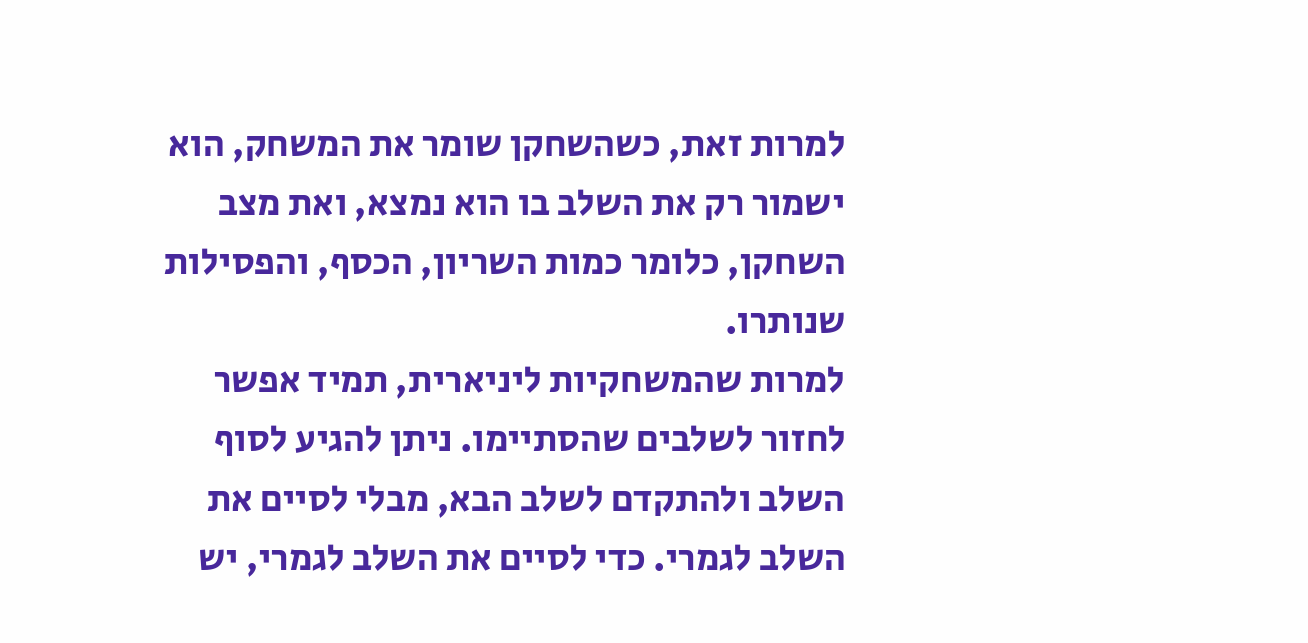למרות זאת, כשהשחקן שומר את המשחק, הוא ישמור רק את השלב בו הוא נמצא, ואת מצב השחקן, כלומר כמות השריון, הכסף, והפסילות שנותרו.
למרות שהמשחקיות ליניארית, תמיד אפשר לחזור לשלבים שהסתיימו. ניתן להגיע לסוף השלב ולהתקדם לשלב הבא, מבלי לסיים את השלב לגמרי. כדי לסיים את השלב לגמרי, יש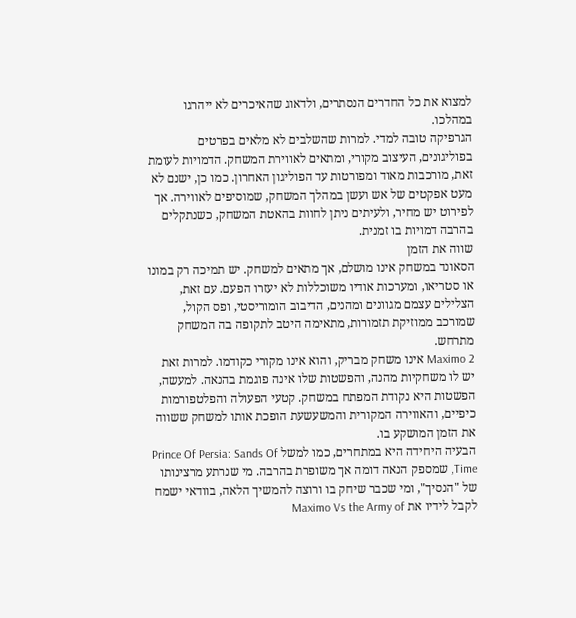למצוא את כל החדרים הנסתרים, ולדאוג שהאיכרים לא ייהרגו במהלכו.
הגרפיקה טובה למדי. למרות שהשלבים לא מלאים בפרטים בפוליגונים, העיצוב מקורי, ומתאים לאווירת המשחק. הדמויות לעומת זאת, מורכבות מאוד ומפורטות עד הפוליגון האחרון. כמו כן, ישנם לא מעט אפקטים של אש ועשן במהלך המשחק, שמוסיפים לאווירה. אך לפירוט יש מחיר, ולעיתים ניתן לחוות בהאטת המשחק, כשנתקלים בהרבה דמויות בו זמנית.
שווה את הזמן
הסאונד במשחק אינו מושלם, אך מתאים למשחק. יש תמיכה רק במונו או סטריאו, ומערכות אודיו משוכללות לא יעזרו הפעם. עם זאת, הצלילים עצמם מגוונים ומהנים, הדיבוב הומוריסטי, ופס הקול, שמורכב ממוזיקת תזמורות, מתאימה היטב לתקופה בה המשחק מתרחש.
Maximo 2 אינו משחק מבריק, והוא אינו מקורי כקודמו. למרות זאת יש לו משחקיות מהנה, והפשטות שלו אינה פוגמת בהנאה. למעשה, הפשטות היא נקודת המפתח במשחק. קטעי הפעולה והפלטפורמות כיפיים, והאווירה המקורית והמשעשעת הופכת אותו למשחק ששווה את הזמן המושקע בו.
הבעיה היחידה היא במתחרים, כמו למשל Prince Of Persia: Sands Of Time, שמספק הנאה דומה אך משופרת בהרבה. מי שנרתע מרצינותו של "הנסיך", ומי שכבר שיחק בו ורוצה להמשיך הלאה, בוודאי ישמח לקבל לידיו את Maximo Vs the Army of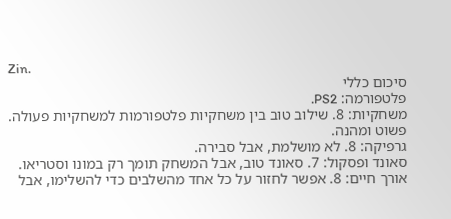Zin.
סיכום כללי
פלטפורמה: PS2.
משחקיות: 8. שילוב טוב בין משחקיות פלטפורמות למשחקיות פעולה. פשוט ומהנה.
גרפיקה: 8. לא מושלמת, אבל סבירה.
סאונד ופסקול: 7. סאונד טוב, אבל המשחק תומך רק במונו וסטריאו.
אורך חיים: 8. אפשר לחזור על כל אחד מהשלבים כדי להשלימו, אבל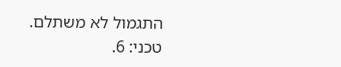התגמול לא משתלם.
טכני: 6.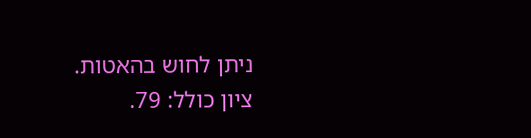ניתן לחוש בהאטות.
ציון כולל: 79.